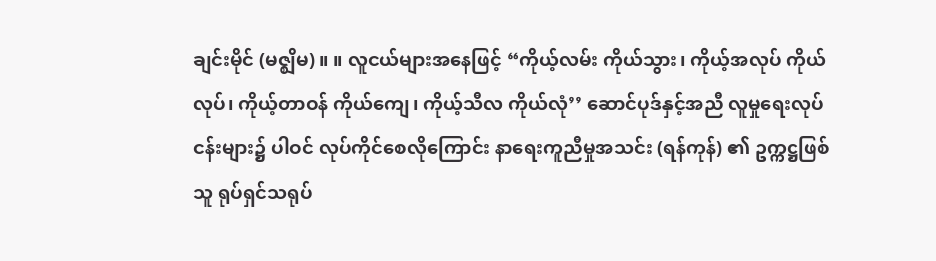ချင်းမိုင် (မဇ္စျိမ) ။ ။ လူငယ်များအနေဖြင့် “ကိုယ့်လမ်း ကိုယ်သွား၊ ကိုယ့်အလုပ် ကိုယ်လုပ်၊ ကိုယ့်တာဝန် ကိုယ်ကျေ၊ ကိုယ့်သီလ ကိုယ်လုံ’’ ဆောင်ပုဒ်နှင့်အညီ လူမှုရေးလုပ်ငန်းများ၌ ပါဝင် လုပ်ကိုင်စေလိုကြောင်း နာရေးကူညီမှုအသင်း (ရန်ကုန်) ၏ ဥက္ကဋ္ဌဖြစ်သူ ရုပ်ရှင်သရုပ်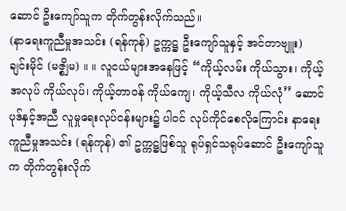ဆောင် ဦးကျော်သူက တိုက်တွန်းလိုက်သည်။
(နာရေးကူညီမှုအသင်း (ရန်ကုန်) ဥက္ကဋ္ဌ ဦးကျော်သူနှင့် အင်တာဗျူး)
ချင်းမိုင် (မဇ္စျိမ) ။ ။ လူငယ်များအနေဖြင့် “ကိုယ့်လမ်း ကိုယ်သွား၊ ကိုယ့်အလုပ် ကိုယ်လုပ်၊ ကိုယ့်တာဝန် ကိုယ်ကျေ၊ ကိုယ့်သီလ ကိုယ်လုံ’’ ဆောင်ပုဒ်နှင့်အညီ လူမှုရေးလုပ်ငန်းများ၌ ပါဝင် လုပ်ကိုင်စေလိုကြောင်း နာရေးကူညီမှုအသင်း (ရန်ကုန်) ၏ ဥက္ကဋ္ဌဖြစ်သူ ရုပ်ရှင်သရုပ်ဆောင် ဦးကျော်သူက တိုက်တွန်းလိုက်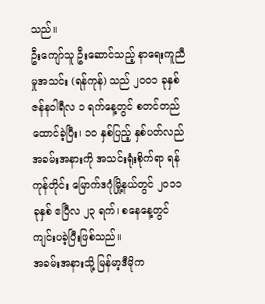သည်။
ဦးကျော်သူ ဦးဆောင်သည့် နာရေးကူညီမှုအသင်း (ရန်ကုန်) သည် ၂ဝဝ၁ ခုနှစ် ဇန်နဝါရီလ ၁ ရက်နေ့တွင် စတင်တည်ထောင်ခဲ့ပြီး၊ ၁ဝ နှစ်ပြည့် နှစ်ပတ်လည် အခမ်းအနားကို အသင်းရုံးစိုက်ရာ ရန်ကုန်တိုင်း မြောက်ဒဂုံမြို့နယ်တွင် ၂ဝ၁၁ ခုနှစ် ဧပြီလ ၂၃ ရက်၊ စနေနေ့တွင် ကျင်းပခဲ့ပြီးဖြစ်သည်။
အခမ်းအနားသို့ မြန်မာ့ဒီမိုက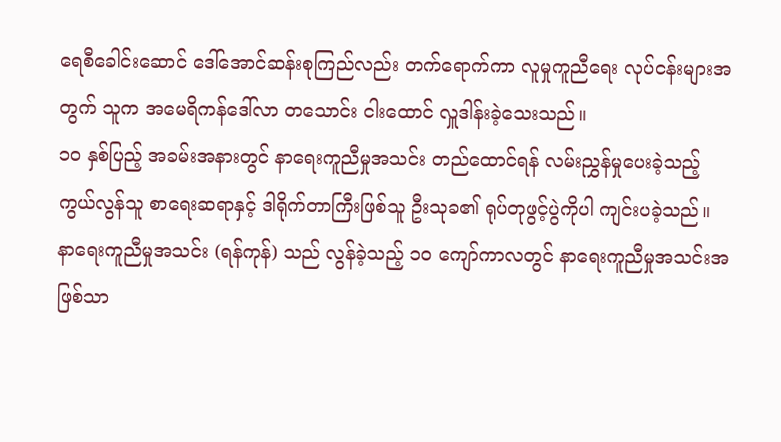ရေစီခေါင်းဆောင် ဒေါ်အောင်ဆန်းစုကြည်လည်း တက်ရောက်ကာ လူမှုကူညီရေး လုပ်ငန်းများအတွက် သူက အမေရိကန်ဒေါ်လာ တသောင်း ငါးထောင် လှူဒါန်းခဲ့သေးသည်။
၁ဝ နှစ်ပြည့် အခမ်းအနားတွင် နာရေးကူညီမှုအသင်း တည်ထောင်ရန် လမ်းညွှန်မှုပေးခဲ့သည့် ကွယ်လွန်သူ စာရေးဆရာနှင့် ဒါရိုက်တာကြီးဖြစ်သူ ဦးသုခ၏ ရုပ်တုဖွင့်ပွဲကိုပါ ကျင်းပခဲ့သည်။
နာရေးကူညီမှုအသင်း (ရန်ကုန်) သည် လွန်ခဲ့သည့် ၁ဝ ကျော်ကာလတွင် နာရေးကူညီမှုအသင်းအဖြစ်သာ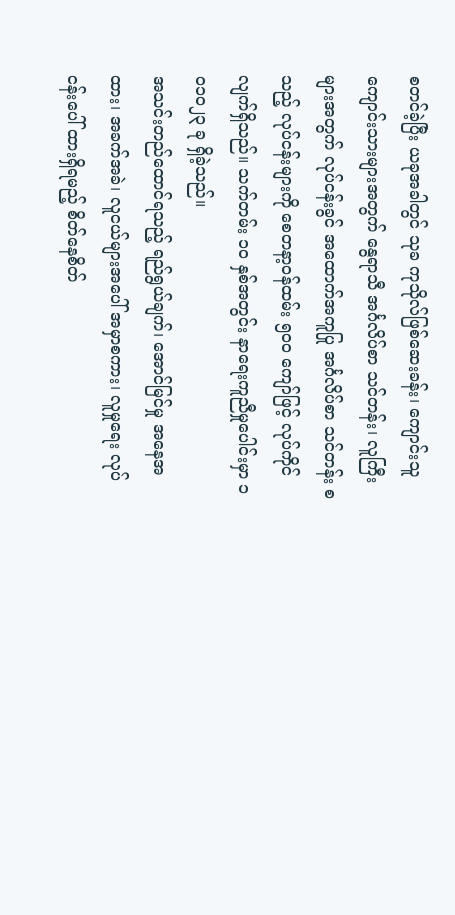စတင်ခဲ့ပြီး ယခုအခါတွင် သုခ ကုသိုလ်ဖြစ်ဆေးခန်း၊ ကျောင်းသူကျောင်းသားများအတွက် နွေရာသီ အင်္ဂလိပ်စာ သင်တန်း၊ လူကြီးများအတွက် လုပ်ငန်းခွင် အထောက်အကူပြု အင်္ဂလိပ်စာ သင်တန်း စသည့် လုပ်ငန်းများကို စေတနာ့ဝန်ထမ်း ၅ဝဝ ကျော်ဖြင့် လုပ်ကိုင်လျက်ရှိသည်။ သက်တမ်း ၁ဝ နှစ်အတွင်း နာရေးကူညီမှုပေါင်းမှာ ၁ဝ၁ဝ၂၃ ခု ရှိခဲ့သည်။
အသင်းတည်ထောင်ရသည့် ရည်ရွယ်ချက်၊ အောင်မြင်မှု အနေအထား၊ အခက်အခဲ၊ လူငယ်များအပေါ် အမှာစကား၊ လူမှုရေး လုပ်ငန်းပေါ် ထားရှိရမည့် စိတ်နေစိတ်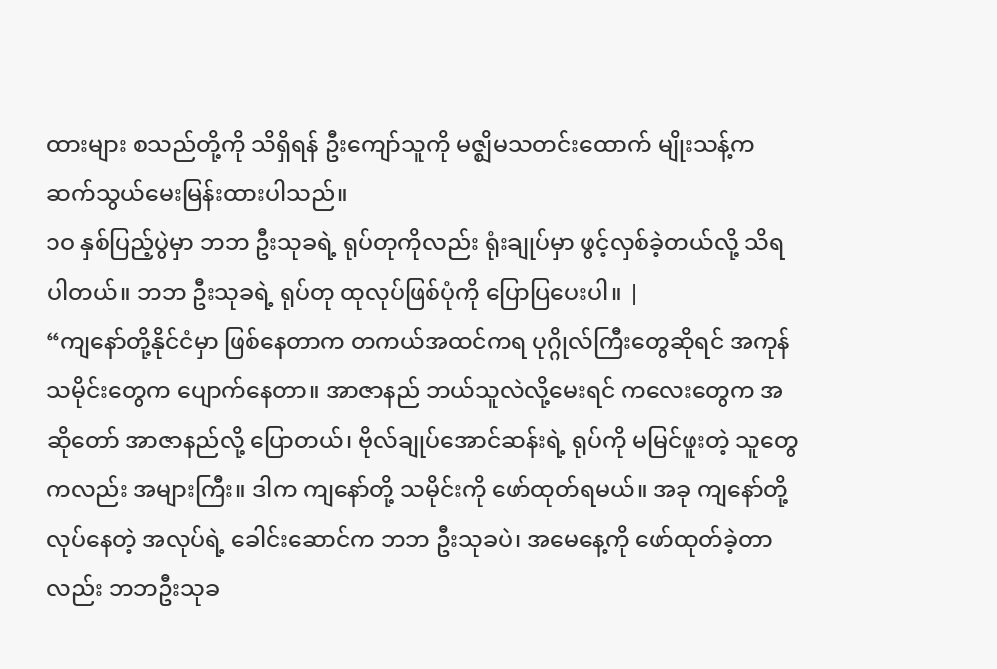ထားများ စသည်တို့ကို သိရှိရန် ဦးကျော်သူကို မဇ္ဈိမသတင်းထောက် မျိုးသန့်က ဆက်သွယ်မေးမြန်းထားပါသည်။
၁ဝ နှစ်ပြည့်ပွဲမှာ ဘဘ ဦးသုခရဲ့ ရုပ်တုကိုလည်း ရုံးချုပ်မှာ ဖွင့်လှစ်ခဲ့တယ်လို့ သိရပါတယ်။ ဘဘ ဦးသုခရဲ့ ရုပ်တု ထုလုပ်ဖြစ်ပုံကို ပြောပြပေးပါ။ |
“ကျနော်တို့နိုင်ငံမှာ ဖြစ်နေတာက တကယ်အထင်ကရ ပုဂ္ဂိုလ်ကြီးတွေဆိုရင် အကုန်သမိုင်းတွေက ပျောက်နေတာ။ အာဇာနည် ဘယ်သူလဲလို့မေးရင် ကလေးတွေက အဆိုတော် အာဇာနည်လို့ ပြောတယ်၊ ဗိုလ်ချုပ်အောင်ဆန်းရဲ့ ရုပ်ကို မမြင်ဖူးတဲ့ သူတွေကလည်း အများကြီး။ ဒါက ကျနော်တို့ သမိုင်းကို ဖော်ထုတ်ရမယ်။ အခု ကျနော်တို့လုပ်နေတဲ့ အလုပ်ရဲ့ ခေါင်းဆောင်က ဘဘ ဦးသုခပဲ၊ အမေနေ့ကို ဖော်ထုတ်ခဲ့တာလည်း ဘဘဦးသုခ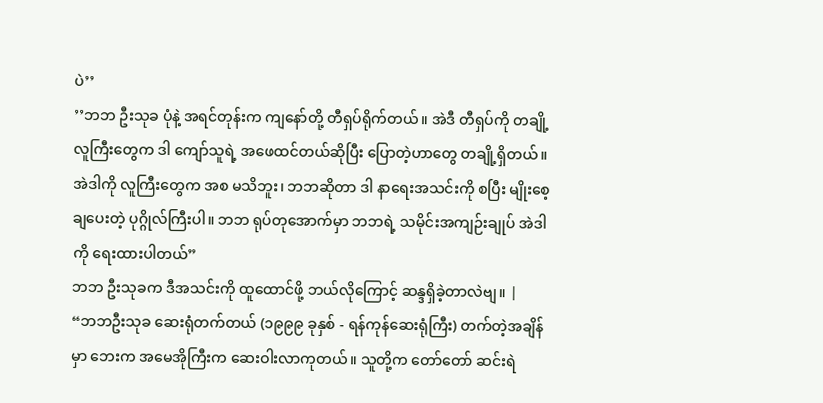ပဲ’’
’’ဘဘ ဦးသုခ ပုံနဲ့ အရင်တုန်းက ကျနော်တို့ တီရှပ်ရိုက်တယ်။ အဲဒီ တီရှပ်ကို တချို့လူကြီးတွေက ဒါ ကျော်သူရဲ့ အဖေထင်တယ်ဆိုပြီး ပြောတဲ့ဟာတွေ တချို့ရှိတယ်။ အဲဒါကို လူကြီးတွေက အစ မသိဘူး၊ ဘဘဆိုတာ ဒါ နာရေးအသင်းကို စပြီး မျိုးစေ့ချပေးတဲ့ ပုဂ္ဂိုလ်ကြီးပါ။ ဘဘ ရုပ်တုအောက်မှာ ဘဘရဲ့ သမိုင်းအကျဉ်းချုပ် အဲဒါကို ရေးထားပါတယ်”
ဘဘ ဦးသုခက ဒီအသင်းကို ထူထောင်ဖို့ ဘယ်လိုကြောင့် ဆန္ဒရှိခဲ့တာလဲဗျ။ |
“ဘဘဦးသုခ ဆေးရုံတက်တယ် (၁၉၉၉ ခုနှစ် - ရန်ကုန်ဆေးရုံကြီး) တက်တဲ့အချိန်မှာ ဘေးက အမေအိုကြီးက ဆေးဝါးလာကုတယ်။ သူတို့က တော်တော် ဆင်းရဲ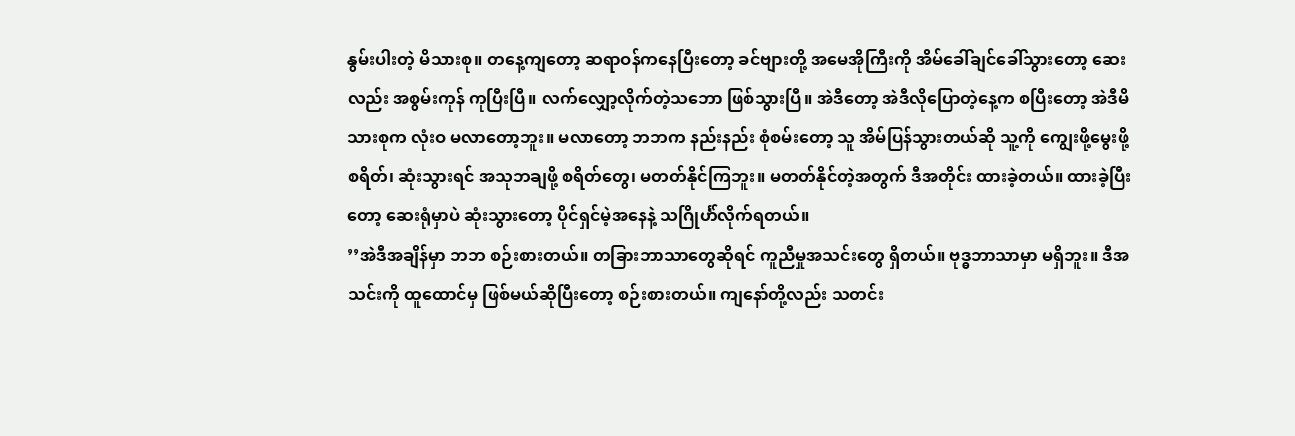နွမ်းပါးတဲ့ မိသားစု။ တနေ့ကျတော့ ဆရာဝန်ကနေပြီးတော့ ခင်ဗျားတို့ အမေအိုကြီးကို အိမ်ခေါ်ချင်ခေါ်သွားတော့ ဆေးလည်း အစွမ်းကုန် ကုပြီးပြီ။ လက်လျှော့လိုက်တဲ့သဘော ဖြစ်သွားပြီ။ အဲဒီတော့ အဲဒီလိုပြောတဲ့နေ့က စပြီးတော့ အဲဒီမိသားစုက လုံးဝ မလာတော့ဘူး။ မလာတော့ ဘဘက နည်းနည်း စုံစမ်းတော့ သူ အိမ်ပြန်သွားတယ်ဆို သူ့ကို ကျွေးဖို့မွေးဖို့ စရိတ်၊ ဆုံးသွားရင် အသုဘချဖို့ စရိတ်တွေ၊ မတတ်နိုင်ကြဘူး။ မတတ်နိုင်တဲ့အတွက် ဒီအတိုင်း ထားခဲ့တယ်။ ထားခဲ့ပြီးတော့ ဆေးရုံမှာပဲ ဆုံးသွားတော့ ပိုင်ရှင်မဲ့အနေနဲ့ သဂြိုင်္ဟ်လိုက်ရတယ်။
’’အဲဒီအချိန်မှာ ဘဘ စဉ်းစားတယ်။ တခြားဘာသာတွေဆိုရင် ကူညီမှုအသင်းတွေ ရှိတယ်။ ဗုဒ္ဓဘာသာမှာ မရှိဘူး။ ဒီအသင်းကို ထူထောင်မှ ဖြစ်မယ်ဆိုပြီးတော့ စဉ်းစားတယ်။ ကျနော်တို့လည်း သတင်း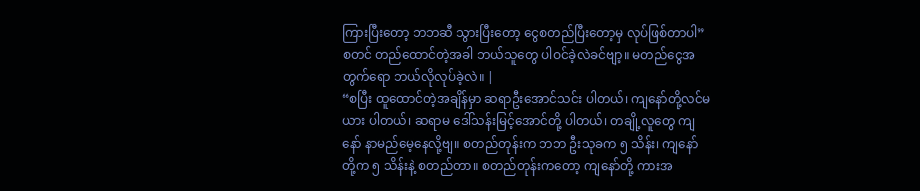ကြားပြီးတော့ ဘဘဆီ သွားပြီးတော့ ငွေစတည်ပြီးတော့မှ လုပ်ဖြစ်တာပါ”
စတင် တည်ထောင်တဲ့အခါ ဘယ်သူတွေ ပါဝင်ခဲ့လဲခင်ဗျာ့။ မတည်ငွေအတွက်ရော ဘယ်လိုလုပ်ခဲ့လဲ။ |
“စပြီး ထူထောင်တဲ့အချိန်မှာ ဆရာဦးအောင်သင်း ပါတယ်၊ ကျနော်တို့လင်မယား ပါတယ်၊ ဆရာမ ဒေါ်သန်းမြင့်အောင်တို့ ပါတယ်၊ တချို့လူတွေ ကျနော် နာမည်မေ့နေလို့ဗျ။ စတည်တုန်းက ဘဘ ဦးသုခက ၅ သိန်း၊ ကျနော်တို့က ၅ သိန်းနဲ့ စတည်တာ။ စတည်တုန်းကတော့ ကျနော်တို့ ကားအ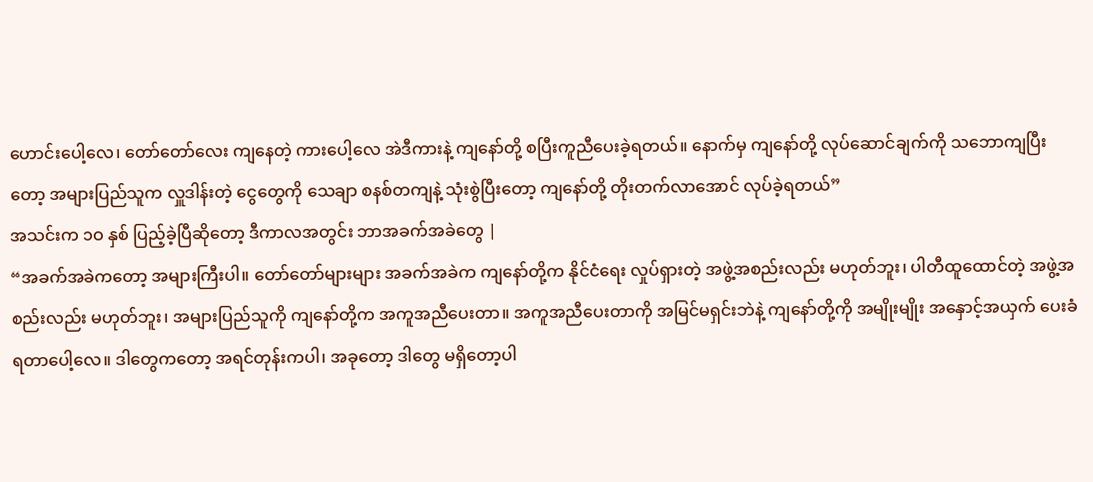ဟောင်းပေါ့လေ၊ တော်တော်လေး ကျနေတဲ့ ကားပေါ့လေ အဲဒီကားနဲ့ ကျနော်တို့ စပြီးကူညီပေးခဲ့ရတယ်။ နောက်မှ ကျနော်တို့ လုပ်ဆောင်ချက်ကို သဘောကျပြီးတော့ အများပြည်သူက လှူဒါန်းတဲ့ ငွေတွေကို သေချာ စနစ်တကျနဲ့ သုံးစွဲပြီးတော့ ကျနော်တို့ တိုးတက်လာအောင် လုပ်ခဲ့ရတယ်”
အသင်းက ၁ဝ နှစ် ပြည့်ခဲ့ပြီဆိုတော့ ဒီကာလအတွင်း ဘာအခက်အခဲတွေ |
“အခက်အခဲကတော့ အများကြီးပါ။ တော်တော်များများ အခက်အခဲက ကျနော်တို့က နိုင်ငံရေး လှုပ်ရှားတဲ့ အဖွဲ့အစည်းလည်း မဟုတ်ဘူး၊ ပါတီထူထောင်တဲ့ အဖွဲ့အစည်းလည်း မဟုတ်ဘူး၊ အများပြည်သူကို ကျနော်တို့က အကူအညီပေးတာ။ အကူအညီပေးတာကို အမြင်မရှင်းဘဲနဲ့ ကျနော်တို့ကို အမျိုးမျိုး အနှောင့်အယှက် ပေးခံရတာပေါ့လေ။ ဒါတွေကတော့ အရင်တုန်းကပါ၊ အခုတော့ ဒါတွေ မရှိတော့ပါ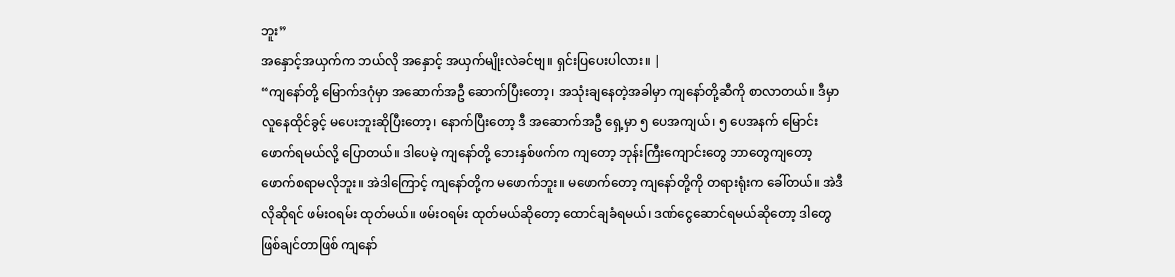ဘူး”
အနှောင့်အယှက်က ဘယ်လို အနှောင့် အယှက်မျိုးလဲခင်ဗျ။ ရှင်းပြပေးပါလား။ |
“ကျနော်တို့ မြောက်ဒဂုံမှာ အဆောက်အဦ ဆောက်ပြီးတော့၊ အသုံးချနေတဲ့အခါမှာ ကျနော်တို့ဆီကို စာလာတယ်။ ဒီမှာ လူနေထိုင်ခွင့် မပေးဘူးဆိုပြီးတော့၊ နောက်ပြီးတော့ ဒီ အဆောက်အဦ ရှေ့မှာ ၅ ပေအကျယ်၊ ၅ ပေအနက် မြောင်းဖောက်ရမယ်လို့ ပြောတယ်။ ဒါပေမဲ့ ကျနော်တို့ ဘေးနှစ်ဖက်က ကျတော့ ဘုန်းကြီးကျောင်းတွေ ဘာတွေကျတော့ ဖောက်စရာမလိုဘူး။ အဲဒါကြောင့် ကျနော်တို့က မဖောက်ဘူး။ မဖောက်တော့ ကျနော်တို့ကို တရားရုံးက ခေါ်တယ်။ အဲဒီလိုဆိုရင် ဖမ်းဝရမ်း ထုတ်မယ်။ ဖမ်းဝရမ်း ထုတ်မယ်ဆိုတော့ ထောင်ချခံရမယ်၊ ဒဏ်ငွေဆောင်ရမယ်ဆိုတော့ ဒါတွေ ဖြစ်ချင်တာဖြစ် ကျနော်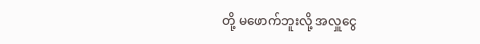တို့ မဖောက်ဘူးလို့ အလှူငွေ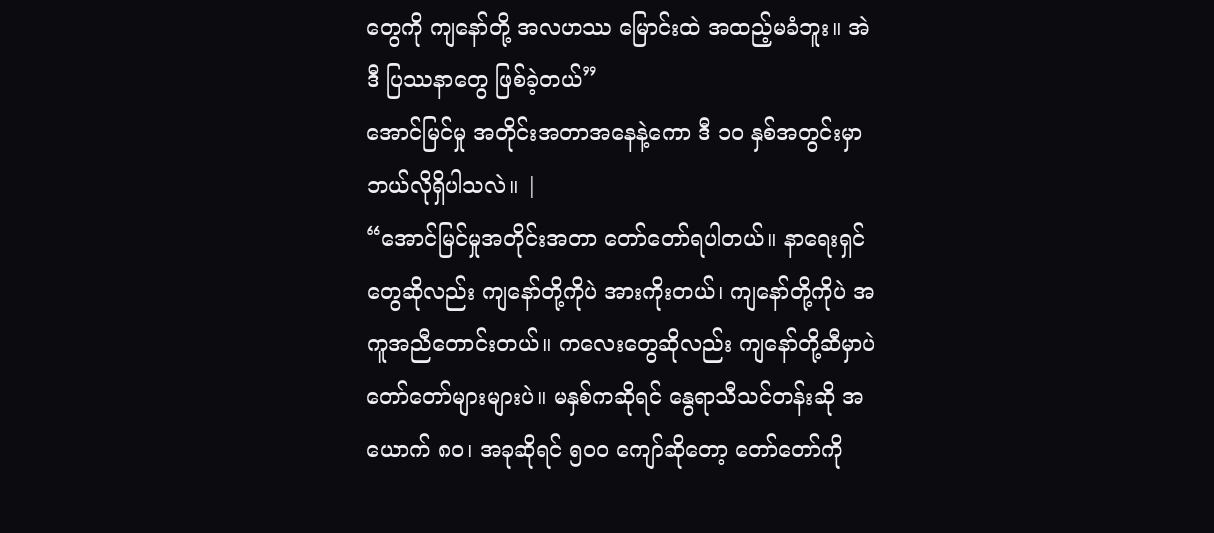တွေကို ကျနော်တို့ အလဟဿ မြောင်းထဲ အထည့်မခံဘူး။ အဲဒီ ပြဿနာတွေ ဖြစ်ခဲ့တယ်”
အောင်မြင်မှု အတိုင်းအတာအနေနဲ့ကော ဒီ ၁ဝ နှစ်အတွင်းမှာ ဘယ်လိုရှိပါသလဲ။ |
“အောင်မြင်မှုအတိုင်းအတာ တော်တော်ရပါတယ်။ နာရေးရှင်တွေဆိုလည်း ကျနော်တို့ကိုပဲ အားကိုးတယ်၊ ကျနော်တို့ကိုပဲ အကူအညီတောင်းတယ်။ ကလေးတွေဆိုလည်း ကျနော်တို့ဆီမှာပဲ တော်တော်များများပဲ။ မနှစ်ကဆိုရင် နွေရာသီသင်တန်းဆို အယောက် ၈ဝ၊ အခုဆိုရင် ၅ဝဝ ကျော်ဆိုတော့ တော်တော်ကို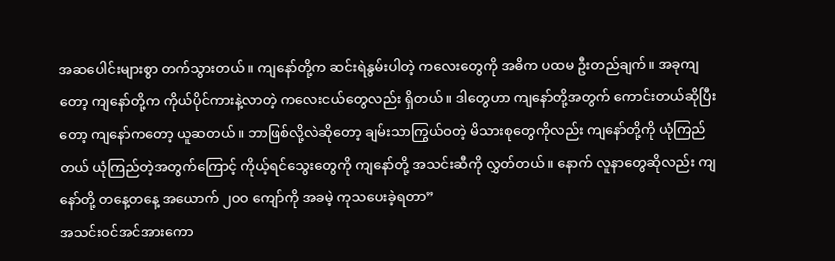အဆပေါင်းများစွာ တက်သွားတယ်။ ကျနော်တို့က ဆင်းရဲနွမ်းပါတဲ့ ကလေးတွေကို အဓိက ပထမ ဦးတည်ချက်။ အခုကျတော့ ကျနော်တို့က ကိုယ်ပိုင်ကားနဲ့လာတဲ့ ကလေးငယ်တွေလည်း ရှိတယ်။ ဒါတွေဟာ ကျနော်တို့အတွက် ကောင်းတယ်ဆိုပြီးတော့ ကျနော်ကတော့ ယူဆတယ်။ ဘာဖြစ်လို့လဲဆိုတော့ ချမ်းသာကြွယ်ဝတဲ့ မိသားစုတွေကိုလည်း ကျနော်တို့ကို ယုံကြည်တယ် ယုံကြည်တဲ့အတွက်ကြောင့် ကိုယ့်ရင်သွေးတွေကို ကျနော်တို့ အသင်းဆီကို လွှတ်တယ်။ နောက် လူနာတွေဆိုလည်း ကျနော်တို့ တနေ့တနေ့ အယောက် ၂ဝဝ ကျော်ကို အခမဲ့ ကုသပေးခဲ့ရတာ”
အသင်းဝင်အင်အားကော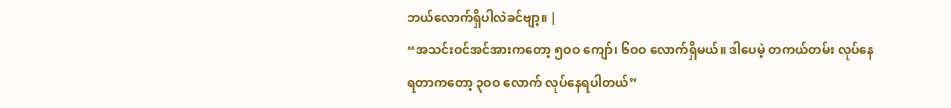ဘယ်လောက်ရှိပါလဲခင်ဗျာ့။ |
“အသင်းဝင်အင်အားကတော့ ၅ဝဝ ကျော်၊ ၆ဝဝ လောက်ရှိမယ်။ ဒါပေမဲ့ တကယ်တမ်း လုပ်နေရတာကတော့ ၃ဝဝ လောက် လုပ်နေရပါတယ်”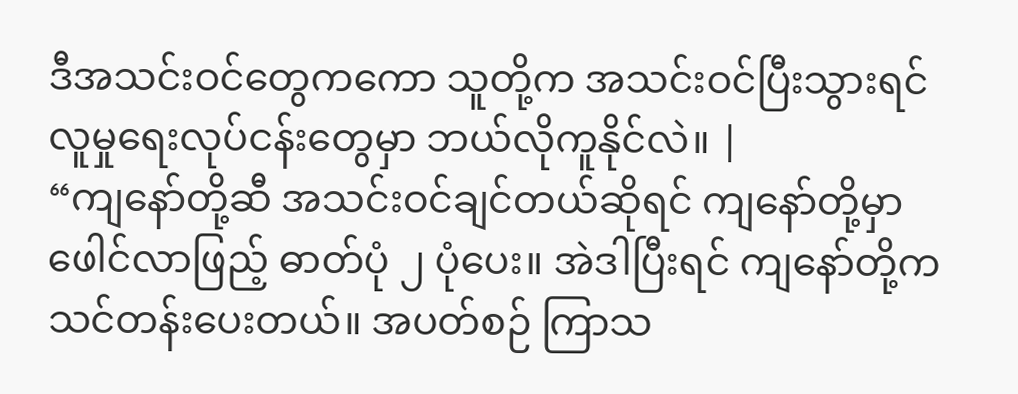ဒီအသင်းဝင်တွေကကော သူတို့က အသင်းဝင်ပြီးသွားရင် လူမှုရေးလုပ်ငန်းတွေမှာ ဘယ်လိုကူနိုင်လဲ။ |
“ကျနော်တို့ဆီ အသင်းဝင်ချင်တယ်ဆိုရင် ကျနော်တို့မှာ ဖေါင်လာဖြည့် ဓာတ်ပုံ ၂ ပုံပေး။ အဲဒါပြီးရင် ကျနော်တို့က သင်တန်းပေးတယ်။ အပတ်စဉ် ကြာသ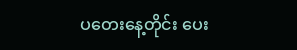ပတေးနေ့တိုင်း ပေး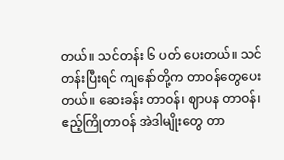တယ်။ သင်တန်း ၆ ပတ် ပေးတယ်။ သင်တန်းပြီးရင် ကျနော်တို့က တာဝန်တွေပေးတယ်။ ဆေးခန်း တာဝန်၊ ဈာပန တာဝန်၊ ဧည့်ကြိုတာဝန် အဲဒါမျိုးတွေ တာ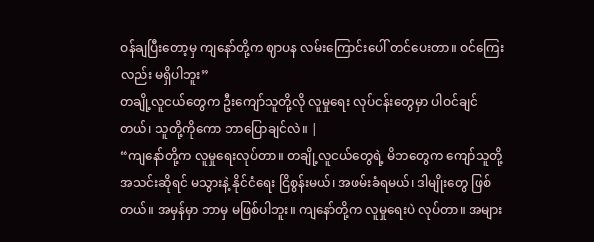ဝန်ချပြီးတော့မှ ကျနော်တို့က ဈာပန လမ်းကြောင်းပေါ် တင်ပေးတာ။ ဝင်ကြေးလည်း မရှိပါဘူး”
တချို့လူငယ်တွေက ဦးကျော်သူတို့လို လူမှုရေး လုပ်ငန်းတွေမှာ ပါဝင်ချင်တယ်၊ သူတို့ကိုကော ဘာပြောချင်လဲ။ |
“ကျနော်တို့က လူမှုရေးလုပ်တာ။ တချို့လူငယ်တွေရဲ့ မိဘတွေက ကျော်သူတို့ အသင်းဆိုရင် မသွားနဲ့ နိုင်ငံရေး ငြိစွန်းမယ်၊ အဖမ်းခံရမယ်၊ ဒါမျိုးတွေ ဖြစ်တယ်။ အမှန်မှာ ဘာမှ မဖြစ်ပါဘူး။ ကျနော်တို့က လူမှုရေးပဲ လုပ်တာ။ အများ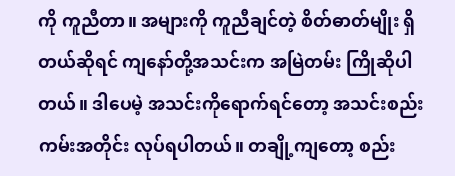ကို ကူညီတာ။ အများကို ကူညီချင်တဲ့ စိတ်ဓာတ်မျိုး ရှိတယ်ဆိုရင် ကျနော်တို့အသင်းက အမြဲတမ်း ကြိုဆိုပါတယ်။ ဒါပေမဲ့ အသင်းကိုရောက်ရင်တော့ အသင်းစည်းကမ်းအတိုင်း လုပ်ရပါတယ်။ တချို့ကျတော့ စည်း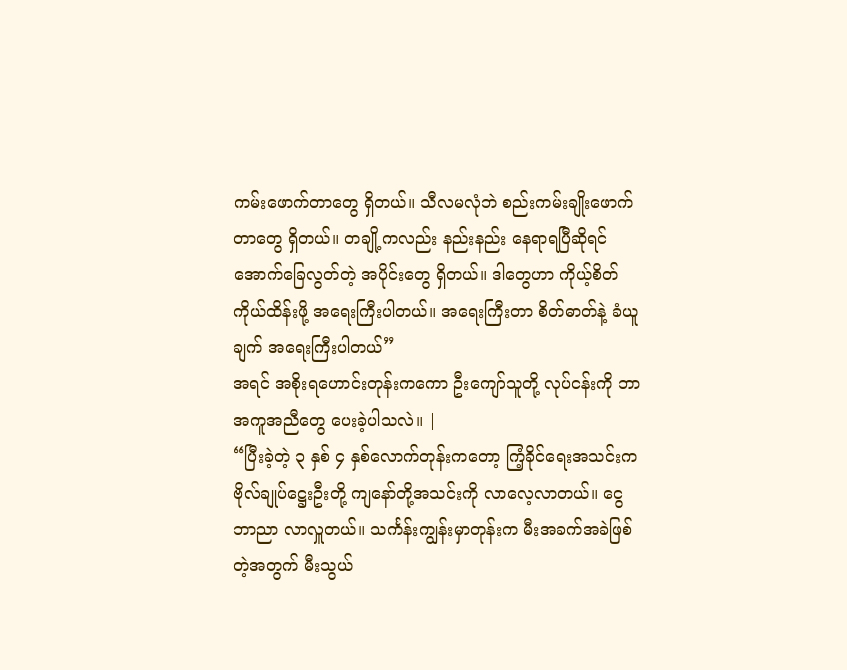ကမ်းဖောက်တာတွေ ရှိတယ်။ သီလမလုံဘဲ စည်းကမ်းချိုးဖောက်တာတွေ ရှိတယ်။ တချို့ကလည်း နည်းနည်း နေရာရပြီဆိုရင် အောက်ခြေလွတ်တဲ့ အပိုင်းတွေ ရှိတယ်။ ဒါတွေဟာ ကိုယ့်စိတ်ကိုယ်ထိန်းဖို့ အရေးကြီးပါတယ်။ အရေးကြီးတာ စိတ်ဓာတ်နဲ့ ခံယူချက် အရေးကြီးပါတယ်”
အရင် အစိုးရဟောင်းတုန်းကကော ဦးကျော်သူတို့ လုပ်ငန်းကို ဘာအကူအညီတွေ ပေးခဲ့ပါသလဲ။ |
“ပြီးခဲ့တဲ့ ၃ နှစ် ၄ နှစ်လောက်တုန်းကတော့ ကြံ့ခိုင်ရေးအသင်းက ဗိုလ်ချုပ်ဋ္ဌေးဦးတို့ ကျနော်တို့အသင်းကို လာလေ့လာတယ်။ ငွေဘာညာ လာလှူတယ်။ သင်္ကန်းကျွန်းမှာတုန်းက မီးအခက်အခဲဖြစ်တဲ့အတွက် မီးသွယ်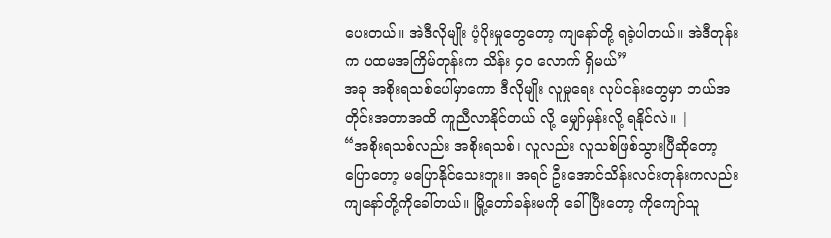ပေးတယ်။ အဲဒီလိုမျိုး ပံ့ပိုးမှုတွေတော့ ကျနော်တို့ ရခဲ့ပါတယ်။ အဲဒီတုန်းက ပထမအကြိမ်တုန်းက သိန်း ၄ဝ လောက် ရှိမယ်”
အခု အစိုးရသစ်ပေါ်မှာကော ဒီလိုမျိုး လူမှုရေး လုပ်ငန်းတွေမှာ ဘယ်အတိုင်းအတာအထိ ကူညီလာနိုင်တယ် လို့ မျှော်မှန်းလို့ ရနိုင်လဲ။ |
“အစိုးရသစ်လည်း အစိုးရသစ်၊ လူလည်း လူသစ်ဖြစ်သွားပြီဆိုတော့ ပြောတော့ မပြောနိုင်သေးဘူး။ အရင် ဦးအောင်သိန်းလင်းတုန်းကလည်း ကျနော်တို့ကိုခေါ်တယ်။ မြို့တော်ခန်းမကို ခေါ်ပြီးတော့ ကိုကျော်သူ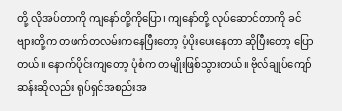တို့ လိုအပ်တာကို ကျနော်တို့ကိုပြော၊ ကျနော်တို့ လုပ်ဆောင်တာကို ခင်ဗျားတို့က တဖက်တလမ်းကနေပြီးတော့ ပံ့ပိုးပေးနေတာ ဆိုပြီးတော့ ပြောတယ်။ နောက်ပိုင်းကျတော့ ပုံစံက တမျိုးဖြစ်သွားတယ်။ ဗိုလ်ချုပ်ကျော်ဆန်းဆိုလည်း ရုပ်ရှင်အစည်းအ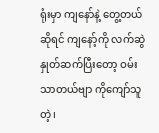ရုံးမှာ ကျနော်နဲ့ တွေ့တယ်ဆိုရင် ကျနော့်ကို လက်ဆွဲနှုတ်ဆက်ပြီးတော့ ဝမ်းသာတယ်ဗျာ ကိုကျော်သူတဲ့၊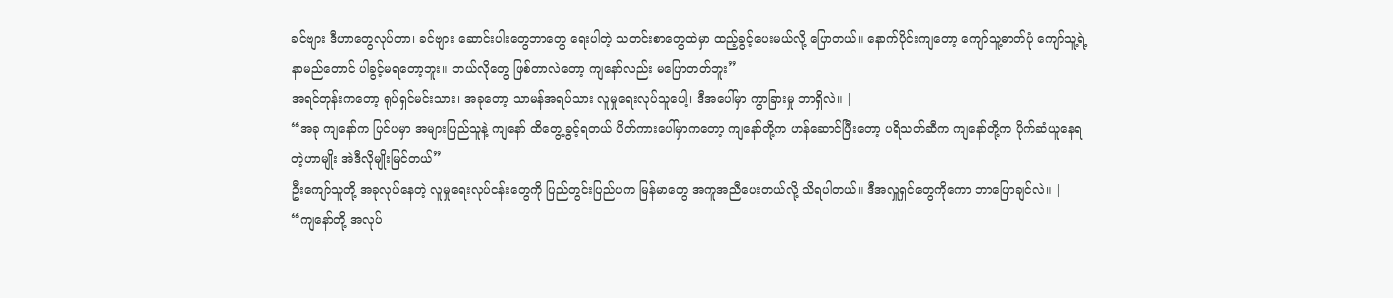ခင်ဗျား ဒီဟာတွေလုပ်တာ၊ ခင်ဗျား ဆောင်းပါးတွေဘာတွေ ရေးပါတဲ့ သတင်းစာတွေထဲမှာ ထည့်ခွင့်ပေးမယ်လို့ ပြောတယ်။ နောက်ပိုင်းကျတော့ ကျော်သူ့ဓာတ်ပုံ ကျော်သူ့ရဲ့ နာမည်တောင် ပါခွင့်မရတော့ဘူး။ ဘယ်လိုတွေ ဖြစ်တာလဲတော့ ကျနော်လည်း မပြောတတ်ဘူး”
အရင်တုန်းကတော့ ရုပ်ရှင်မင်းသား၊ အခုတော့ သာမန်အရပ်သား လူမှုရေးလုပ်သူပေါ့၊ ဒီအပေါ်မှာ ကွာခြားမှု ဘာရှိလဲ။ |
“အခု ကျနော်က ပြင်ပမှာ အများပြည်သူနဲ့ ကျနော် ထိတွေ့ခွင့်ရတယ် ပိတ်ကားပေါ်မှာကတော့ ကျနော်တို့က ဟန်ဆောင်ပြီးတော့ ပရိသတ်ဆီက ကျနော်တို့က ပိုက်ဆံယူနေရတဲ့ဟာမျိုး အဲဒီလိုမျိုးမြင်တယ်”
ဦးကျော်သူတို့ အခုလုပ်နေတဲ့ လူမှုရေးလုပ်ငန်းတွေကို ပြည်တွင်းပြည်ပက မြန်မာတွေ အကူအညီပေးတယ်လို့ သိရပါတယ်။ ဒီအလှူရှင်တွေကိုကော ဘာပြောချင်လဲ။ |
“ကျနော်တို့ အလုပ်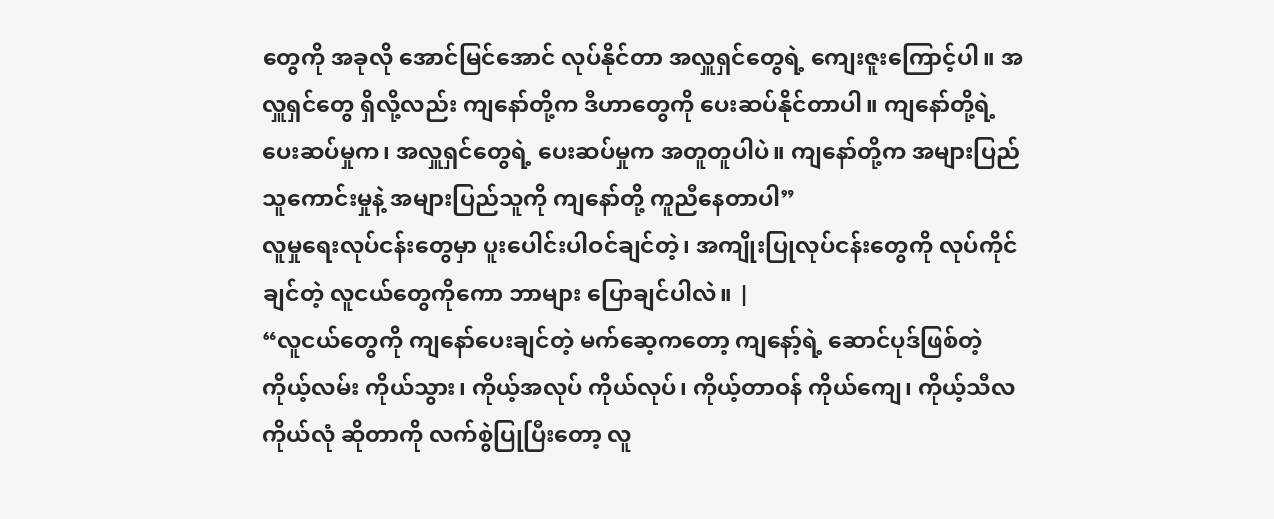တွေကို အခုလို အောင်မြင်အောင် လုပ်နိုင်တာ အလှူရှင်တွေရဲ့ ကျေးဇူးကြောင့်ပါ။ အလှူရှင်တွေ ရှိလို့လည်း ကျနော်တို့က ဒီဟာတွေကို ပေးဆပ်နိုင်တာပါ။ ကျနော်တို့ရဲ့ ပေးဆပ်မှုက၊ အလှူရှင်တွေရဲ့ ပေးဆပ်မှုက အတူတူပါပဲ။ ကျနော်တို့က အများပြည်သူကောင်းမှုနဲ့ အများပြည်သူကို ကျနော်တို့ ကူညီနေတာပါ”
လူမှုရေးလုပ်ငန်းတွေမှာ ပူးပေါင်းပါဝင်ချင်တဲ့၊ အကျိုးပြုလုပ်ငန်းတွေကို လုပ်ကိုင်ချင်တဲ့ လူငယ်တွေကိုကော ဘာများ ပြောချင်ပါလဲ။ |
“လူငယ်တွေကို ကျနော်ပေးချင်တဲ့ မက်ဆေ့ကတော့ ကျနော့်ရဲ့ ဆောင်ပုဒ်ဖြစ်တဲ့ ကိုယ့်လမ်း ကိုယ်သွား၊ ကိုယ့်အလုပ် ကိုယ်လုပ်၊ ကိုယ့်တာဝန် ကိုယ်ကျေ၊ ကိုယ့်သီလ ကိုယ်လုံ ဆိုတာကို လက်စွဲပြုပြီးတော့ လူ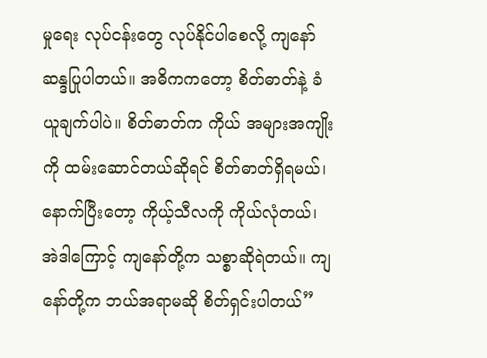မှုရေး လုပ်ငန်းတွေ လုပ်နိုင်ပါစေလို့ ကျနော် ဆန္ဒပြုပါတယ်။ အဓိကကတော့ စိတ်ဓာတ်နဲ့ ခံယူချက်ပါပဲ။ စိတ်ဓာတ်က ကိုယ် အများအကျိုးကို ထမ်းဆောင်တယ်ဆိုရင် စိတ်ဓာတ်ရှိရမယ်၊ နောက်ပြီးတော့ ကိုယ့်သီလကို ကိုယ်လုံတယ်၊ အဲဒါကြောင့် ကျနော်တို့က သစ္စာဆိုရဲတယ်။ ကျနော်တို့က ဘယ်အရာမဆို စိတ်ရှင်းပါတယ်”